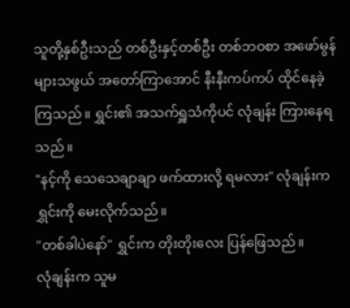သူတို့နှစ်ဦးသည် တစ်ဦးနှင့်တစ်ဦး တစ်ဘဝစာ အဖော်မွန်များသဖွယ် အတော်ကြာအောင် နီးနီးကပ်ကပ် ထိုင်နေခဲ့ကြသည်။ ရွှင်း၏ အသက်ရှူသံကိုပင် လုံချန်း ကြားနေရသည်။
"နင့်ကို သေသေချာချာ ဖက်ထားလို့ ရမလား" လုံချန်းက ရွှင်းကို မေးလိုက်သည်။
"တစ်ခါပဲနော်" ရွှင်းက တိုးတိုးလေး ပြန်ဖြေသည်။
လုံချန်းက သူမ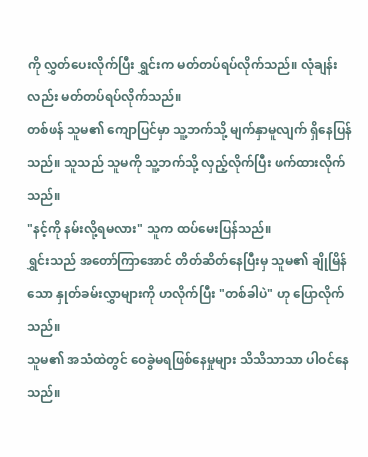ကို လွှတ်ပေးလိုက်ပြီး ရွှင်းက မတ်တပ်ရပ်လိုက်သည်။ လုံချန်းလည်း မတ်တပ်ရပ်လိုက်သည်။
တစ်ဖန် သူမ၏ ကျောပြင်မှာ သူ့ဘက်သို့ မျက်နှာမူလျက် ရှိနေပြန်သည်။ သူသည် သူမကို သူ့ဘက်သို့ လှည့်လိုက်ပြီး ဖက်ထားလိုက်သည်။
"နင့်ကို နမ်းလို့ရမလား" သူက ထပ်မေးပြန်သည်။
ရွှင်းသည် အတော်ကြာအောင် တိတ်ဆိတ်နေပြီးမှ သူမ၏ ချိုမြိန်သော နှုတ်ခမ်းလွှာများကို ဟလိုက်ပြီး "တစ်ခါပဲ" ဟု ပြောလိုက်သည်။
သူမ၏ အသံထဲတွင် ဝေခွဲမရဖြစ်နေမှုများ သိသိသာသာ ပါဝင်နေသည်။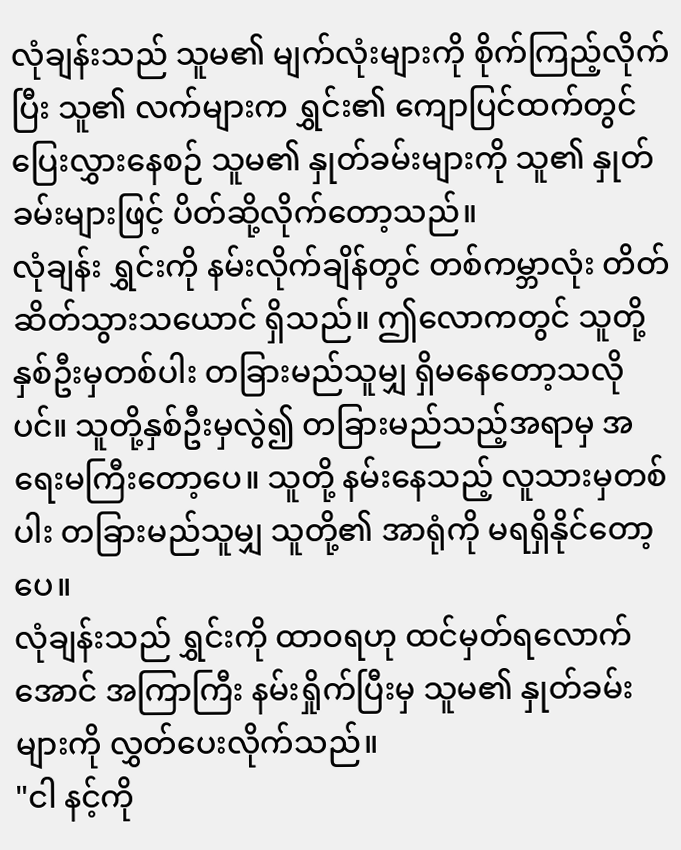လုံချန်းသည် သူမ၏ မျက်လုံးများကို စိုက်ကြည့်လိုက်ပြီး သူ၏ လက်များက ရွှင်း၏ ကျောပြင်ထက်တွင် ပြေးလွှားနေစဉ် သူမ၏ နှုတ်ခမ်းများကို သူ၏ နှုတ်ခမ်းများဖြင့် ပိတ်ဆို့လိုက်တော့သည်။
လုံချန်း ရွှင်းကို နမ်းလိုက်ချိန်တွင် တစ်ကမ္ဘာလုံး တိတ်ဆိတ်သွားသယောင် ရှိသည်။ ဤလောကတွင် သူတို့နှစ်ဦးမှတစ်ပါး တခြားမည်သူမျှ ရှိမနေတော့သလိုပင်။ သူတို့နှစ်ဦးမှလွဲ၍ တခြားမည်သည့်အရာမှ အရေးမကြီးတော့ပေ။ သူတို့ နမ်းနေသည့် လူသားမှတစ်ပါး တခြားမည်သူမျှ သူတို့၏ အာရုံကို မရရှိနိုင်တော့ပေ။
လုံချန်းသည် ရွှင်းကို ထာဝရဟု ထင်မှတ်ရလောက်အောင် အကြာကြီး နမ်းရှိုက်ပြီးမှ သူမ၏ နှုတ်ခမ်းများကို လွှတ်ပေးလိုက်သည်။
"ငါ နင့်ကို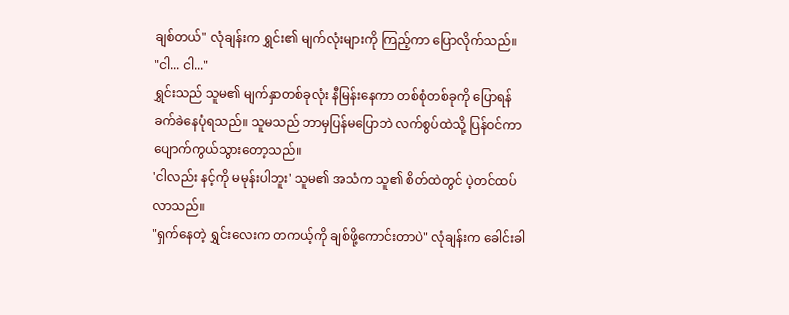ချစ်တယ်" လုံချန်းက ရွှင်း၏ မျက်လုံးများကို ကြည့်ကာ ပြောလိုက်သည်။
"ငါ... ငါ..."
ရွှင်းသည် သူမ၏ မျက်နှာတစ်ခုလုံး နီမြန်းနေကာ တစ်စုံတစ်ခုကို ပြောရန် ခက်ခဲနေပုံရသည်။ သူမသည် ဘာမှပြန်မပြောဘဲ လက်စွပ်ထဲသို့ ပြန်ဝင်ကာ ပျောက်ကွယ်သွားတော့သည်။
'ငါလည်း နင့်ကို မမုန်းပါဘူး' သူမ၏ အသံက သူ၏ စိတ်ထဲတွင် ပဲ့တင်ထပ်လာသည်။
"ရှက်နေတဲ့ ရွှင်းလေးက တကယ့်ကို ချစ်ဖို့ကောင်းတာပဲ" လုံချန်းက ခေါင်းခါ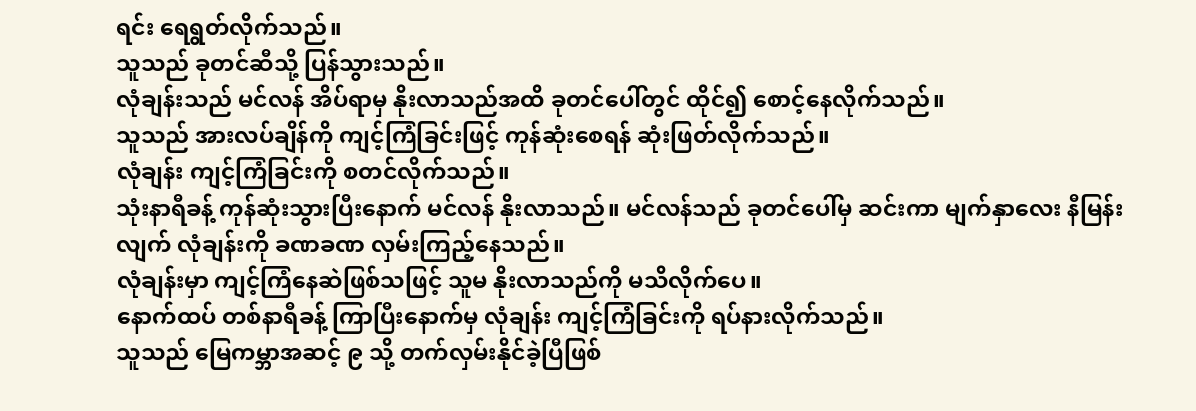ရင်း ရေရွတ်လိုက်သည်။
သူသည် ခုတင်ဆီသို့ ပြန်သွားသည်။
လုံချန်းသည် မင်လန် အိပ်ရာမှ နိုးလာသည်အထိ ခုတင်ပေါ်တွင် ထိုင်၍ စောင့်နေလိုက်သည်။
သူသည် အားလပ်ချိန်ကို ကျင့်ကြံခြင်းဖြင့် ကုန်ဆုံးစေရန် ဆုံးဖြတ်လိုက်သည်။
လုံချန်း ကျင့်ကြံခြင်းကို စတင်လိုက်သည်။
သုံးနာရီခန့် ကုန်ဆုံးသွားပြီးနောက် မင်လန် နိုးလာသည်။ မင်လန်သည် ခုတင်ပေါ်မှ ဆင်းကာ မျက်နှာလေး နီမြန်းလျက် လုံချန်းကို ခဏခဏ လှမ်းကြည့်နေသည်။
လုံချန်းမှာ ကျင့်ကြံနေဆဲဖြစ်သဖြင့် သူမ နိုးလာသည်ကို မသိလိုက်ပေ။
နောက်ထပ် တစ်နာရီခန့် ကြာပြီးနောက်မှ လုံချန်း ကျင့်ကြံခြင်းကို ရပ်နားလိုက်သည်။
သူသည် မြေကမ္ဘာအဆင့် ၉ သို့ တက်လှမ်းနိုင်ခဲ့ပြီဖြစ်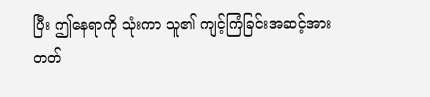ပြီး ဤနေရာကို သုံးကာ သူ၏ ကျင့်ကြံခြင်းအဆင့်အား တတ်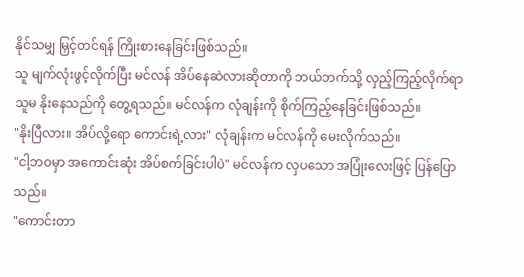နိုင်သမျှ မြှင့်တင်ရန် ကြိုးစားနေခြင်းဖြစ်သည်။
သူ မျက်လုံးဖွင့်လိုက်ပြီး မင်လန် အိပ်နေဆဲလားဆိုတာကို ဘယ်ဘက်သို့ လှည့်ကြည့်လိုက်ရာ သူမ နိုးနေသည်ကို တွေ့ရသည်။ မင်လန်က လုံချန်းကို စိုက်ကြည့်နေခြင်းဖြစ်သည်။
"နိုးပြီလား။ အိပ်လို့ရော ကောင်းရဲ့လား" လုံချန်းက မင်လန်ကို မေးလိုက်သည်။
"ငါ့ဘဝမှာ အကောင်းဆုံး အိပ်စက်ခြင်းပါပဲ" မင်လန်က လှပသော အပြုံးလေးဖြင့် ပြန်ပြောသည်။
"ကောင်းတာ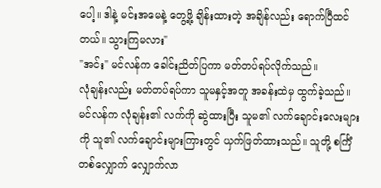ပေါ့။ ဒါနဲ့ မင်းအမေနဲ့ တွေ့ဖို့ ချိန်းထားတဲ့ အချိန်လည်း ရောက်ပြီထင်တယ်။ သွားကြမလား"
"အင်း" မင်လန်က ခေါင်းညိတ်ပြကာ မတ်တပ်ရပ်လိုက်သည်။
လုံချန်းလည်း မတ်တပ်ရပ်ကာ သူမနှင့်အတူ အခန်းထဲမှ ထွက်ခဲ့သည်။ မင်လန်က လုံချန်း၏ လက်ကို ဆွဲထားပြီး သူမ၏ လက်ချောင်းလေးများကို သူ၏ လက်ချောင်းများကြားတွင် ယှက်ဖြတ်ထားသည်။ သူတို့ စင်္ကြံတစ်လျှောက် လျှောက်လာ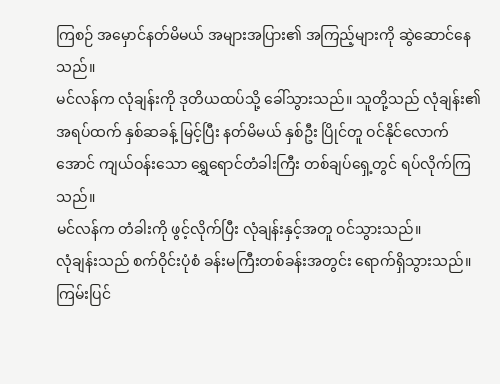ကြစဉ် အမှောင်နတ်မိမယ် အများအပြား၏ အကြည့်များကို ဆွဲဆောင်နေသည်။
မင်လန်က လုံချန်းကို ဒုတိယထပ်သို့ ခေါ်သွားသည်။ သူတို့သည် လုံချန်း၏ အရပ်ထက် နှစ်ဆခန့် မြင့်ပြီး နတ်မိမယ် နှစ်ဦး ပြိုင်တူ ဝင်နိုင်လောက်အောင် ကျယ်ဝန်းသော ရွှေရောင်တံခါးကြီး တစ်ချပ်ရှေ့တွင် ရပ်လိုက်ကြသည်။
မင်လန်က တံခါးကို ဖွင့်လိုက်ပြီး လုံချန်းနှင့်အတူ ဝင်သွားသည်။
လုံချန်းသည် စက်ဝိုင်းပုံစံ ခန်းမကြီးတစ်ခန်းအတွင်း ရောက်ရှိသွားသည်။ ကြမ်းပြင်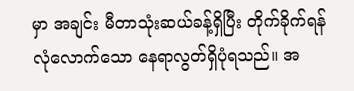မှာ အချင်း မီတာသုံးဆယ်ခန့်ရှိပြီး တိုက်ခိုက်ရန် လုံလောက်သော နေရာလွတ်ရှိပုံရသည်။ အ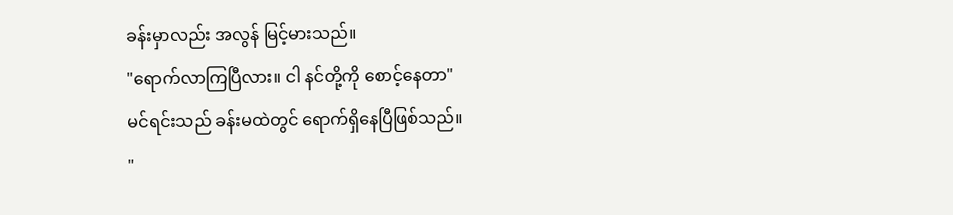ခန်းမှာလည်း အလွန် မြင့်မားသည်။
"ရောက်လာကြပြီလား။ ငါ နင်တို့ကို စောင့်နေတာ"
မင်ရင်းသည် ခန်းမထဲတွင် ရောက်ရှိနေပြီဖြစ်သည်။
"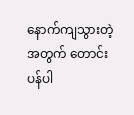နောက်ကျသွားတဲ့အတွက် တောင်းပန်ပါ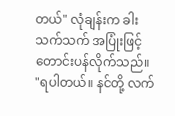တယ်" လုံချန်းက ခါးသက်သက် အပြုံးဖြင့် တောင်းပန်လိုက်သည်။
"ရပါတယ်။ နင်တို့ လက်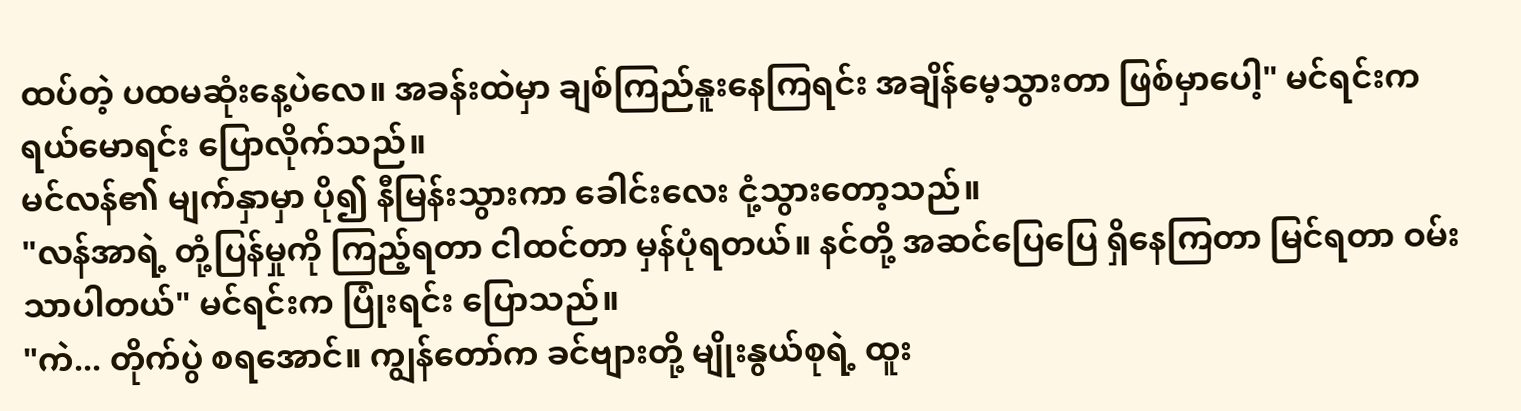ထပ်တဲ့ ပထမဆုံးနေ့ပဲလေ။ အခန်းထဲမှာ ချစ်ကြည်နူးနေကြရင်း အချိန်မေ့သွားတာ ဖြစ်မှာပေါ့" မင်ရင်းက ရယ်မောရင်း ပြောလိုက်သည်။
မင်လန်၏ မျက်နှာမှာ ပို၍ နီမြန်းသွားကာ ခေါင်းလေး ငုံ့သွားတော့သည်။
"လန်အာရဲ့ တုံ့ပြန်မှုကို ကြည့်ရတာ ငါထင်တာ မှန်ပုံရတယ်။ နင်တို့ အဆင်ပြေပြေ ရှိနေကြတာ မြင်ရတာ ဝမ်းသာပါတယ်" မင်ရင်းက ပြုံးရင်း ပြောသည်။
"ကဲ... တိုက်ပွဲ စရအောင်။ ကျွန်တော်က ခင်ဗျားတို့ မျိုးနွယ်စုရဲ့ ထူး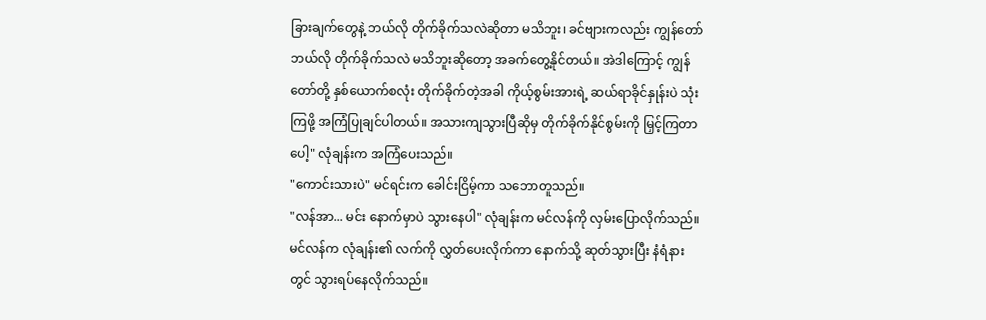ခြားချက်တွေနဲ့ ဘယ်လို တိုက်ခိုက်သလဲဆိုတာ မသိဘူး၊ ခင်ဗျားကလည်း ကျွန်တော် ဘယ်လို တိုက်ခိုက်သလဲ မသိဘူးဆိုတော့ အခက်တွေ့နိုင်တယ်။ အဲဒါကြောင့် ကျွန်တော်တို့ နှစ်ယောက်စလုံး တိုက်ခိုက်တဲ့အခါ ကိုယ့်စွမ်းအားရဲ့ ဆယ်ရာခိုင်နှုန်းပဲ သုံးကြဖို့ အကြံပြုချင်ပါတယ်။ အသားကျသွားပြီဆိုမှ တိုက်ခိုက်နိုင်စွမ်းကို မြှင့်ကြတာပေါ့" လုံချန်းက အကြံပေးသည်။
"ကောင်းသားပဲ" မင်ရင်းက ခေါင်းငြိမ့်ကာ သဘောတူသည်။
"လန်အာ... မင်း နောက်မှာပဲ သွားနေပါ" လုံချန်းက မင်လန်ကို လှမ်းပြောလိုက်သည်။
မင်လန်က လုံချန်း၏ လက်ကို လွှတ်ပေးလိုက်ကာ နောက်သို့ ဆုတ်သွားပြီး နံရံနားတွင် သွားရပ်နေလိုက်သည်။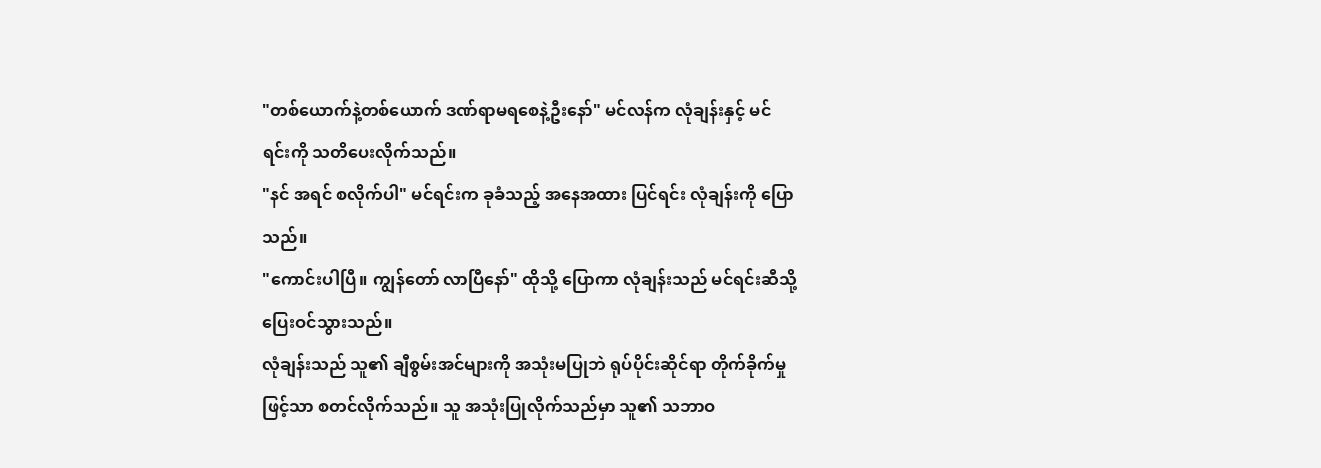"တစ်ယောက်နဲ့တစ်ယောက် ဒဏ်ရာမရစေနဲ့ဦးနော်" မင်လန်က လုံချန်းနှင့် မင်ရင်းကို သတိပေးလိုက်သည်။
"နင် အရင် စလိုက်ပါ" မင်ရင်းက ခုခံသည့် အနေအထား ပြင်ရင်း လုံချန်းကို ပြောသည်။
"ကောင်းပါပြီ။ ကျွန်တော် လာပြီနော်" ထိုသို့ ပြောကာ လုံချန်းသည် မင်ရင်းဆီသို့ ပြေးဝင်သွားသည်။
လုံချန်းသည် သူ၏ ချီစွမ်းအင်များကို အသုံးမပြုဘဲ ရုပ်ပိုင်းဆိုင်ရာ တိုက်ခိုက်မှုဖြင့်သာ စတင်လိုက်သည်။ သူ အသုံးပြုလိုက်သည်မှာ သူ၏ သဘာဝ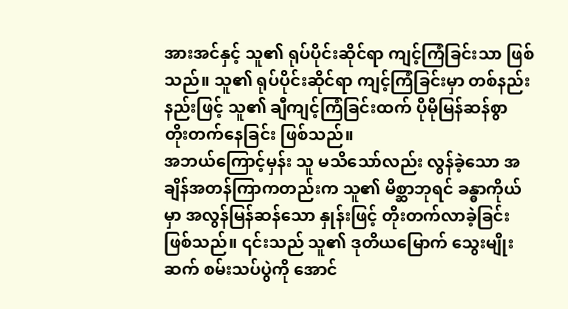အားအင်နှင့် သူ၏ ရုပ်ပိုင်းဆိုင်ရာ ကျင့်ကြံခြင်းသာ ဖြစ်သည်။ သူ၏ ရုပ်ပိုင်းဆိုင်ရာ ကျင့်ကြံခြင်းမှာ တစ်နည်းနည်းဖြင့် သူ၏ ချီကျင့်ကြံခြင်းထက် ပိုမိုမြန်ဆန်စွာ တိုးတက်နေခြင်း ဖြစ်သည်။
အဘယ်ကြောင့်မှန်း သူ မသိသော်လည်း လွန်ခဲ့သော အချိန်အတန်ကြာကတည်းက သူ၏ မိစ္ဆာဘုရင် ခန္ဓာကိုယ်မှာ အလွန်မြန်ဆန်သော နှုန်းဖြင့် တိုးတက်လာခဲ့ခြင်း ဖြစ်သည်။ ၎င်းသည် သူ၏ ဒုတိယမြောက် သွေးမျိုးဆက် စမ်းသပ်ပွဲကို အောင်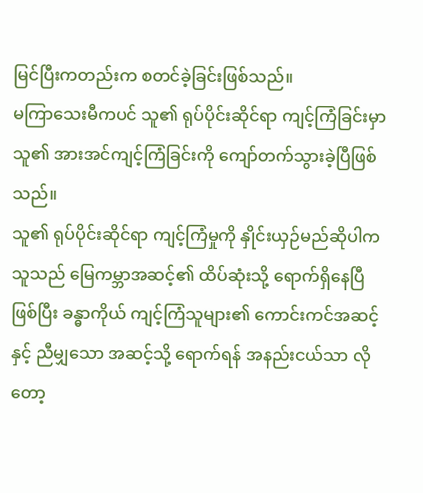မြင်ပြီးကတည်းက စတင်ခဲ့ခြင်းဖြစ်သည်။
မကြာသေးမီကပင် သူ၏ ရုပ်ပိုင်းဆိုင်ရာ ကျင့်ကြံခြင်းမှာ သူ၏ အားအင်ကျင့်ကြံခြင်းကို ကျော်တက်သွားခဲ့ပြီဖြစ်သည်။
သူ၏ ရုပ်ပိုင်းဆိုင်ရာ ကျင့်ကြံမှုကို နှိုင်းယှဉ်မည်ဆိုပါက သူသည် မြေကမ္ဘာအဆင့်၏ ထိပ်ဆုံးသို့ ရောက်ရှိနေပြီဖြစ်ပြီး ခန္ဓာကိုယ် ကျင့်ကြံသူများ၏ ကောင်းကင်အဆင့်နှင့် ညီမျှသော အဆင့်သို့ ရောက်ရန် အနည်းငယ်သာ လိုတော့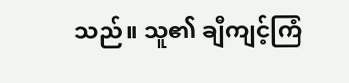သည်။ သူ၏ ချီကျင့်ကြံ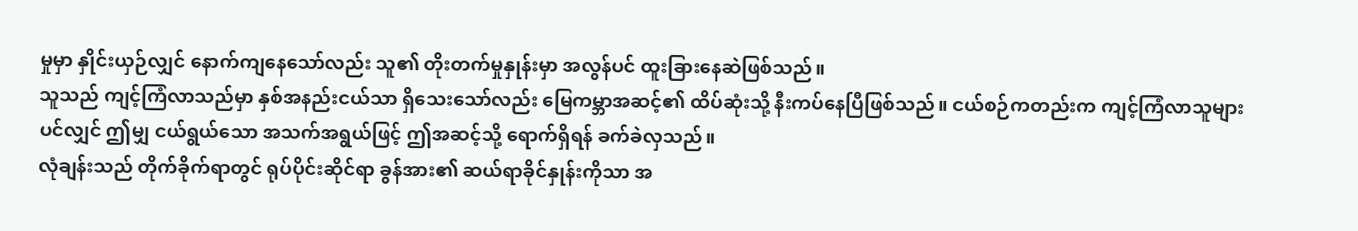မှုမှာ နှိုင်းယှဉ်လျှင် နောက်ကျနေသော်လည်း သူ၏ တိုးတက်မှုနှုန်းမှာ အလွန်ပင် ထူးခြားနေဆဲဖြစ်သည်။
သူသည် ကျင့်ကြံလာသည်မှာ နှစ်အနည်းငယ်သာ ရှိသေးသော်လည်း မြေကမ္ဘာအဆင့်၏ ထိပ်ဆုံးသို့ နီးကပ်နေပြီဖြစ်သည်။ ငယ်စဉ်ကတည်းက ကျင့်ကြံလာသူများပင်လျှင် ဤမျှ ငယ်ရွယ်သော အသက်အရွယ်ဖြင့် ဤအဆင့်သို့ ရောက်ရှိရန် ခက်ခဲလှသည်။
လုံချန်းသည် တိုက်ခိုက်ရာတွင် ရုပ်ပိုင်းဆိုင်ရာ ခွန်အား၏ ဆယ်ရာခိုင်နှုန်းကိုသာ အ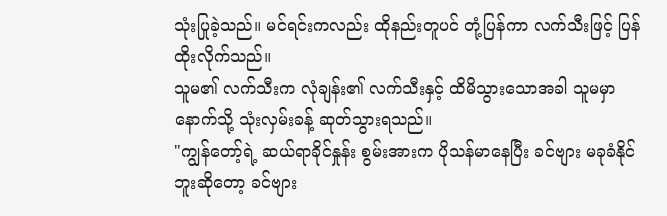သုံးပြုခဲ့သည်။ မင်ရင်းကလည်း ထိုနည်းတူပင် တုံ့ပြန်ကာ လက်သီးဖြင့် ပြန်ထိုးလိုက်သည်။
သူမ၏ လက်သီးက လုံချန်း၏ လက်သီးနှင့် ထိမိသွားသောအခါ သူမမှာ နောက်သို့ သုံးလှမ်းခန့် ဆုတ်သွားရသည်။
"ကျွန်တော့်ရဲ့ ဆယ်ရာခိုင်နှုန်း စွမ်းအားက ပိုသန်မာနေပြီး ခင်ဗျား မခုခံနိုင်ဘူးဆိုတော့ ခင်ဗျား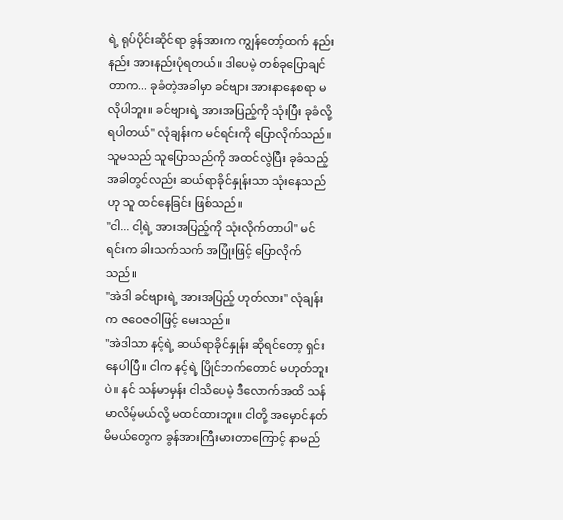ရဲ့ ရုပ်ပိုင်းဆိုင်ရာ ခွန်အားက ကျွန်တော့်ထက် နည်းနည်း အားနည်းပုံရတယ်။ ဒါပေမဲ့ တစ်ခုပြောချင်တာက... ခုခံတဲ့အခါမှာ ခင်ဗျား အားနာနေစရာ မလိုပါဘူး။ ခင်ဗျားရဲ့ အားအပြည့်ကို သုံးပြီး ခုခံလို့ ရပါတယ်" လုံချန်းက မင်ရင်းကို ပြောလိုက်သည်။ သူမသည် သူပြောသည်ကို အထင်လွဲပြီး ခုခံသည့်အခါတွင်လည်း ဆယ်ရာခိုင်နှုန်းသာ သုံးနေသည်ဟု သူ ထင်နေခြင်း ဖြစ်သည်။
"ငါ... ငါ့ရဲ့ အားအပြည့်ကို သုံးလိုက်တာပါ" မင်ရင်းက ခါးသက်သက် အပြုံးဖြင့် ပြောလိုက်သည်။
"အဲဒါ ခင်ဗျားရဲ့ အားအပြည့် ဟုတ်လား" လုံချန်းက ဇဝေဇဝါဖြင့် မေးသည်။
"အဲဒါသာ နင့်ရဲ့ ဆယ်ရာခိုင်နှုန်း ဆိုရင်တော့ ရှင်းနေပါပြီ။ ငါက နင့်ရဲ့ ပြိုင်ဘက်တောင် မဟုတ်ဘူးပဲ။ နင် သန်မာမှန်း ငါသိပေမဲ့ ဒီလောက်အထိ သန်မာလိမ့်မယ်လို့ မထင်ထားဘူး။ ငါတို့ အမှောင်နတ်မိမယ်တွေက ခွန်အားကြီးမားတာကြောင့် နာမည်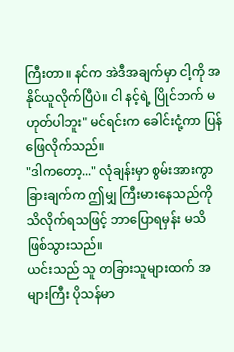ကြီးတာ။ နင်က အဲဒီအချက်မှာ ငါ့ကို အနိုင်ယူလိုက်ပြီပဲ။ ငါ နင့်ရဲ့ ပြိုင်ဘက် မဟုတ်ပါဘူး" မင်ရင်းက ခေါင်းငုံ့ကာ ပြန်ဖြေလိုက်သည်။
"ဒါကတော့..." လုံချန်းမှာ စွမ်းအားကွာခြားချက်က ဤမျှ ကြီးမားနေသည်ကို သိလိုက်ရသဖြင့် ဘာပြောရမှန်း မသိဖြစ်သွားသည်။
ယင်းသည် သူ တခြားသူများထက် အများကြီး ပိုသန်မာ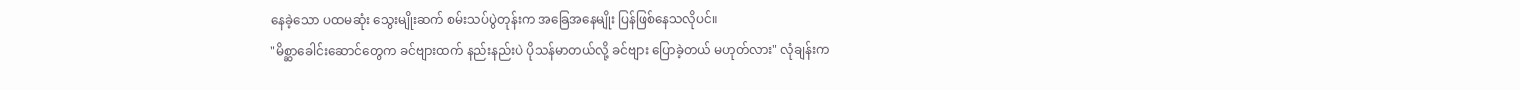နေခဲ့သော ပထမဆုံး သွေးမျိုးဆက် စမ်းသပ်ပွဲတုန်းက အခြေအနေမျိုး ပြန်ဖြစ်နေသလိုပင်။
"မိစ္ဆာခေါင်းဆောင်တွေက ခင်ဗျားထက် နည်းနည်းပဲ ပိုသန်မာတယ်လို့ ခင်ဗျား ပြောခဲ့တယ် မဟုတ်လား" လုံချန်းက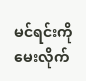မင်ရင်းကို မေးလိုက်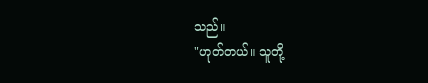သည်။
"ဟုတ်တယ်။ သူတို့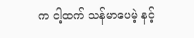က ငါ့ထက် သန်မာပေမဲ့ နင့်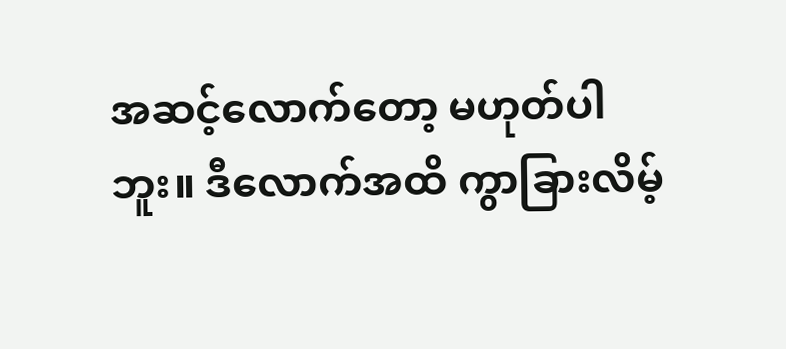အဆင့်လောက်တော့ မဟုတ်ပါဘူး။ ဒီလောက်အထိ ကွာခြားလိမ့်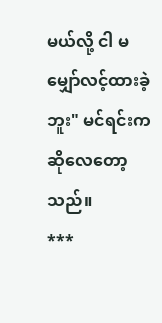မယ်လို့ ငါ မမျှော်လင့်ထားခဲ့ဘူး" မင်ရင်းက ဆိုလေတော့သည်။
***